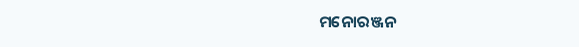ମନୋରଞ୍ଜନ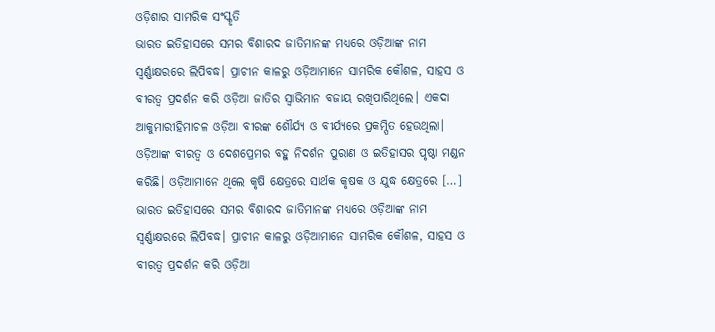ଓଡ଼ିଶାର ସାମରିକ ସଂସ୍କୃତି
ଭାରତ ଇତିହାସରେ ସମର ବିଶାରଦ ଜାତିମାନଙ୍କ ମଧ୍ୟରେ ଓଡ଼ିଆଙ୍କ ନାମ ସ୍ୱର୍ଣ୍ଣାକ୍ଷରରେ ଲିପିବଦ୍ଧ। ପ୍ରାଚୀନ କାଳରୁ ଓଡ଼ିଆମାନେ ସାମରିକ କୌଶଳ, ସାହସ ଓ ବୀରତ୍ୱ ପ୍ରଦର୍ଶନ କରି ଓଡ଼ିଆ ଜାତିର ସ୍ୱାଭିମାନ ବଜାୟ ରଖିପାରିଥିଲେ। ଏକଦା ଆକୁମାରୀହିମାଚଳ ଓଡ଼ିଆ ବୀରଙ୍କ ଶୌର୍ଯ୍ୟ ଓ ବୀର୍ଯ୍ୟରେ ପ୍ରକମ୍ପିତ ହେଉଥିଲା। ଓଡ଼ିଆଙ୍କ ବୀରତ୍ୱ ଓ ଦେଶପ୍ରେମର ବହୁ ନିଦର୍ଶନ ପୁରାଣ ଓ ଇତିହାସର ପୃଷ୍ଠା ମଣ୍ଡନ କରିଛି। ଓଡ଼ିଆମାନେ ଥିଲେ କୃଷି କ୍ଷେତ୍ରରେ ସାର୍ଥକ କୃଷକ ଓ ଯୁଦ୍ଧ କ୍ଷେତ୍ରରେ […]
ଭାରତ ଇତିହାସରେ ସମର ବିଶାରଦ ଜାତିମାନଙ୍କ ମଧ୍ୟରେ ଓଡ଼ିଆଙ୍କ ନାମ ସ୍ୱର୍ଣ୍ଣାକ୍ଷରରେ ଲିପିବଦ୍ଧ। ପ୍ରାଚୀନ କାଳରୁ ଓଡ଼ିଆମାନେ ସାମରିକ କୌଶଳ, ସାହସ ଓ ବୀରତ୍ୱ ପ୍ରଦର୍ଶନ କରି ଓଡ଼ିଆ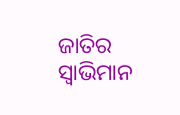ଜାତିର ସ୍ୱାଭିମାନ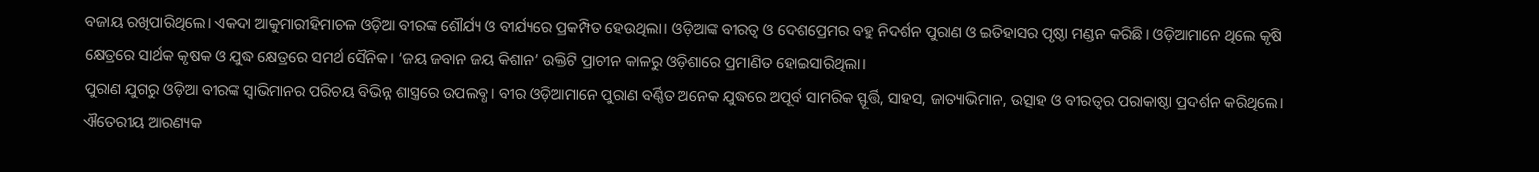ବଜାୟ ରଖିପାରିଥିଲେ। ଏକଦା ଆକୁମାରୀହିମାଚଳ ଓଡ଼ିଆ ବୀରଙ୍କ ଶୌର୍ଯ୍ୟ ଓ ବୀର୍ଯ୍ୟରେ ପ୍ରକମ୍ପିତ ହେଉଥିଲା। ଓଡ଼ିଆଙ୍କ ବୀରତ୍ୱ ଓ ଦେଶପ୍ରେମର ବହୁ ନିଦର୍ଶନ ପୁରାଣ ଓ ଇତିହାସର ପୃଷ୍ଠା ମଣ୍ଡନ କରିଛି। ଓଡ଼ିଆମାନେ ଥିଲେ କୃଷି କ୍ଷେତ୍ରରେ ସାର୍ଥକ କୃଷକ ଓ ଯୁଦ୍ଧ କ୍ଷେତ୍ରରେ ସମର୍ଥ ସୈନିକ। ‘ଜୟ ଜବାନ ଜୟ କିଶାନ’ ଉକ୍ତିଟି ପ୍ରାଚୀନ କାଳରୁ ଓଡ଼ିଶାରେ ପ୍ରମାଣିତ ହୋଇସାରିଥିଲା।
ପୁରାଣ ଯୁଗରୁ ଓଡ଼ିଆ ବୀରଙ୍କ ସ୍ୱାଭିମାନର ପରିଚୟ ବିଭିନ୍ନ ଶାସ୍ତ୍ରରେ ଉପଲବ୍ଧ। ବୀର ଓଡ଼ିଆମାନେ ପୁରାଣ ବର୍ଣ୍ଣିତ ଅନେକ ଯୁଦ୍ଧରେ ଅପୂର୍ବ ସାମରିକ ସ୍ଫୂର୍ତ୍ତି, ସାହସ, ଜାତ୍ୟାଭିମାନ, ଉତ୍ସାହ ଓ ବୀରତ୍ୱର ପରାକାଷ୍ଠା ପ୍ରଦର୍ଶନ କରିଥିଲେ। ଐତେରୀୟ ଆରଣ୍ୟକ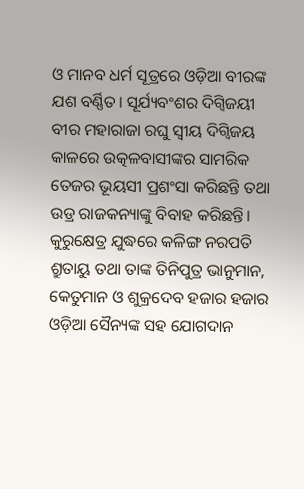ଓ ମାନବ ଧର୍ମ ସୂତ୍ରରେ ଓଡ଼ିଆ ବୀରଙ୍କ ଯଶ ବର୍ଣ୍ଣିତ। ସୂର୍ଯ୍ୟବଂଶର ଦିଗ୍ବିଜୟୀ ବୀର ମହାରାଜା ରଘୁ ସ୍ୱୀୟ ଦିଗ୍ବିଜୟ କାଳରେ ଉତ୍କଳବାସୀଙ୍କର ସାମରିକ ତେଜର ଭୂୟସୀ ପ୍ରଶଂସା କରିଛନ୍ତି ତଥା ଉଡ୍ର ରାଜକନ୍ୟାଙ୍କୁ ବିବାହ କରିଛନ୍ତି। କୁରୁକ୍ଷେତ୍ର ଯୁଦ୍ଧରେ କଳିଙ୍ଗ ନରପତି ଶ୍ରୁତାୟୁ ତଥା ତାଙ୍କ ତିନିପୁତ୍ର ଭାନୁମାନ, କେତୁମାନ ଓ ଶୁକ୍ରଦେବ ହଜାର ହଜାର ଓଡ଼ିଆ ସୈନ୍ୟଙ୍କ ସହ ଯୋଗଦାନ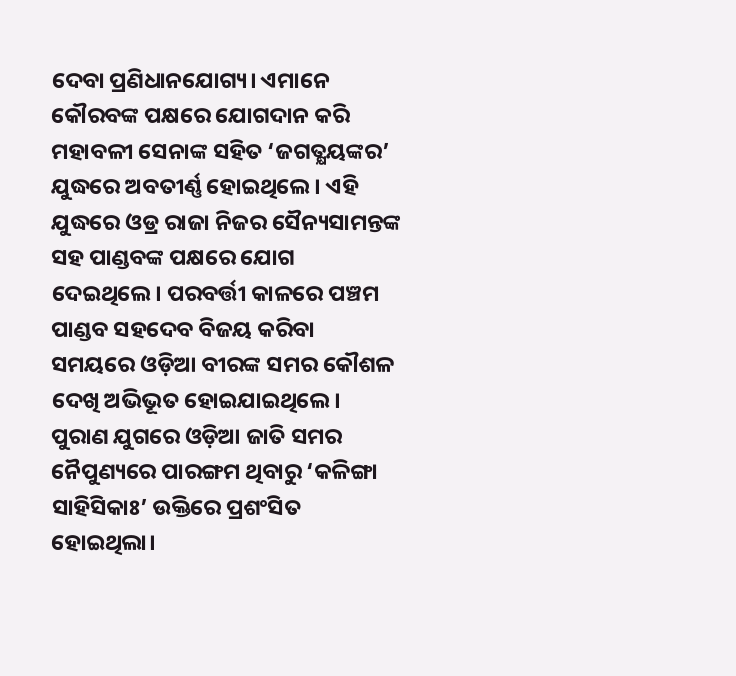ଦେବା ପ୍ରଣିଧାନଯୋଗ୍ୟ। ଏମାନେ କୌରବଙ୍କ ପକ୍ଷରେ ଯୋଗଦାନ କରି ମହାବଳୀ ସେନାଙ୍କ ସହିତ ‘ଜଗତ୍କ୍ଷୟଙ୍କର’ ଯୁଦ୍ଧରେ ଅବତୀର୍ଣ୍ଣ ହୋଇଥିଲେ। ଏହି ଯୁଦ୍ଧରେ ଓଡ୍ର ରାଜା ନିଜର ସୈନ୍ୟସାମନ୍ତଙ୍କ ସହ ପାଣ୍ଡବଙ୍କ ପକ୍ଷରେ ଯୋଗ ଦେଇଥିଲେ। ପରବର୍ତ୍ତୀ କାଳରେ ପଞ୍ଚମ ପାଣ୍ଡବ ସହଦେବ ବିଜୟ କରିବା ସମୟରେ ଓଡ଼ିଆ ବୀରଙ୍କ ସମର କୌଶଳ ଦେଖି ଅଭିଭୂତ ହୋଇଯାଇଥିଲେ। ପୁରାଣ ଯୁଗରେ ଓଡ଼ିଆ ଜାତି ସମର ନୈପୁଣ୍ୟରେ ପାରଙ୍ଗମ ଥିବାରୁ ‘କଳିଙ୍ଗା ସାହିସିକାଃ’ ଉକ୍ତିରେ ପ୍ରଶଂସିତ ହୋଇଥିଲା।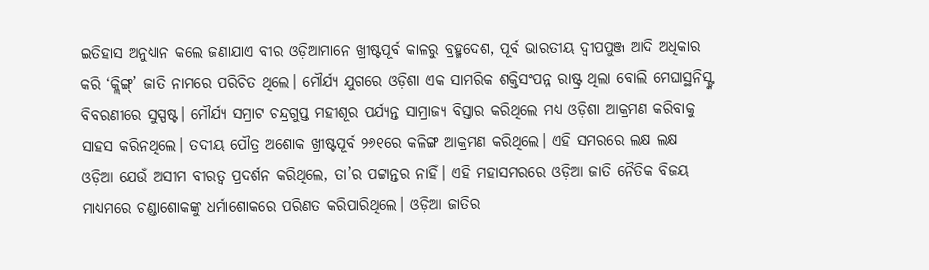ଇତିହାସ ଅନୁଧ୍ୟାନ କଲେ ଜଣାଯାଏ ବୀର ଓଡ଼ିଆମାନେ ଖ୍ରୀଷ୍ଟପୂର୍ବ କାଳରୁ ବ୍ରହ୍ମଦେଶ, ପୂର୍ବ ଭାରତୀୟ ଦ୍ୱୀପପୁଞ୍ଜ ଆଦି ଅଧିକାର କରି ‘କ୍ଲିଙ୍ଗ୍’ ଜାତି ନାମରେ ପରିଚିତ ଥିଲେ। ମୌର୍ଯ୍ୟ ଯୁଗରେ ଓଡ଼ିଶା ଏକ ସାମରିକ ଶକ୍ତିସଂପନ୍ନ ରାଷ୍ଟ୍ର ଥିଲା ବୋଲି ମେଘାସ୍ଥନିସ୍ଙ୍କ ବିବରଣୀରେ ସୁସ୍ପଷ୍ଟ। ମୌର୍ଯ୍ୟ ସମ୍ରାଟ ଚନ୍ଦ୍ରଗୁପ୍ତ ମହୀଶୂର ପର୍ଯ୍ୟନ୍ତ ସାମ୍ରାଜ୍ୟ ବିସ୍ତାର କରିଥିଲେ ମଧ୍ୟ ଓଡ଼ିଶା ଆକ୍ରମଣ କରିବାକୁ ସାହସ କରିନଥିଲେ। ତଦୀୟ ପୌତ୍ର ଅଶୋକ ଖ୍ରୀଷ୍ଟପୂର୍ବ ୨୬୧ରେ କଳିଙ୍ଗ ଆକ୍ରମଣ କରିଥିଲେ। ଏହି ସମରରେ ଲକ୍ଷ ଲକ୍ଷ ଓଡ଼ିଆ ଯେଉଁ ଅସୀମ ବୀରତ୍ୱ ପ୍ରଦର୍ଶନ କରିଥିଲେ, ତା’ର ପଟ୍ଟାନ୍ତର ନାହିଁ। ଏହି ମହାସମରରେ ଓଡ଼ିଆ ଜାତି ନୈତିକ ବିଜୟ ମାଧ୍ୟମରେ ଚଣ୍ଡାଶୋକଙ୍କୁ ଧର୍ମାଶୋକରେ ପରିଣତ କରିପାରିଥିଲେ। ଓଡ଼ିଆ ଜାତିର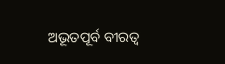ଅଭୂତପୂର୍ବ ବୀରତ୍ୱ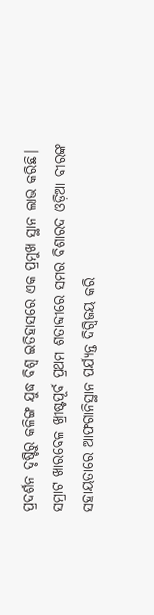ପ୍ରଦର୍ଶନ ଦୃଷ୍ଟିରୁ କଳିଙ୍ଗ ଯୁଦ୍ଧ ବିଶ୍ୱ ଇତିହାସରେ ଏକ ପ୍ରମୁଖ ସ୍ଥାନ ଲାଭ କରିଛି। ସମ୍ରାଟ ଖାରବେଳ ଖ୍ରୀଷ୍ଟପୂର୍ବ ପ୍ରଥମ ଶତାବ୍ଦୀରେ ସମର ବିଶାରଦ ଓଡ଼ିଆ ବୀରଙ୍କ ସହାୟତାରେ ଆଫଗାନିସ୍ଥାନ ପର୍ଯ୍ୟନ୍ତ ଦିଗ୍ବିଜୟ କରି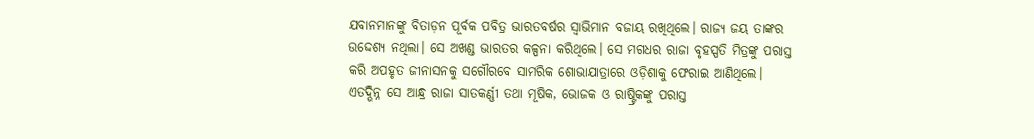ଯବାନମାନଙ୍କୁ ବିତାଡ଼ନ ପୂର୍ବକ ପବିତ୍ର ଭାରତବର୍ଷର ସ୍ୱାଭିମାନ ବଜାୟ ରଖିଥିଲେ। ରାଜ୍ୟ ଜୟ ତାଙ୍କର ଉଦ୍ଦେଶ୍ୟ ନଥିଲା। ସେ ଅଖଣ୍ଡ ଭାରତର କଳ୍ପନା କରିଥିଲେ। ସେ ମଗଧର ରାଜା ବୃହସ୍ପତି ମିତ୍ରଙ୍କୁ ପରାସ୍ତ କରି ଅପହୃତ ଜୀନାସନକୁ ସଗୌରବେ ସାମରିକ ଶୋଭାଯାତ୍ରାରେ ଓଡ଼ିଶାକୁ ଫେରାଇ ଆଣିଥିଲେ। ଏତଦ୍ଭିନ୍ନ ସେ ଆନ୍ଧ୍ର ରାଜା ସାତକର୍ଣ୍ଣୀ ତଥା ମୂଷିକ, ଭୋଜକ ଓ ରାଷ୍ଟ୍ରିକଙ୍କୁ ପରାସ୍ତ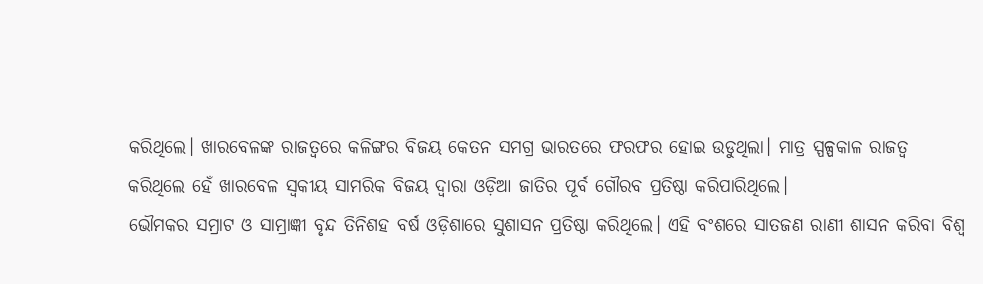କରିଥିଲେ। ଖାରବେଳଙ୍କ ରାଜତ୍ୱରେ କଳିଙ୍ଗର ବିଜୟ କେତନ ସମଗ୍ର ଭାରତରେ ଫରଫର ହୋଇ ଉଡୁଥିଲା। ମାତ୍ର ସ୍ପଳ୍ପକାଳ ରାଜତ୍ୱ କରିଥିଲେ ହେଁ ଖାରବେଳ ସ୍ୱକୀୟ ସାମରିକ ବିଜୟ ଦ୍ୱାରା ଓଡ଼ିଆ ଜାତିର ପୂର୍ବ ଗୌରବ ପ୍ରତିଷ୍ଠା କରିପାରିଥିଲେ।
ଭୌମକର ସମ୍ରାଟ ଓ ସାମ୍ରାଜ୍ଞୀ ବୃନ୍ଦ ତିନିଶହ ବର୍ଷ ଓଡ଼ିଶାରେ ସୁଶାସନ ପ୍ରତିଷ୍ଠା କରିଥିଲେ। ଏହି ବଂଶରେ ସାତଜଣ ରାଣୀ ଶାସନ କରିବା ବିଶ୍ୱ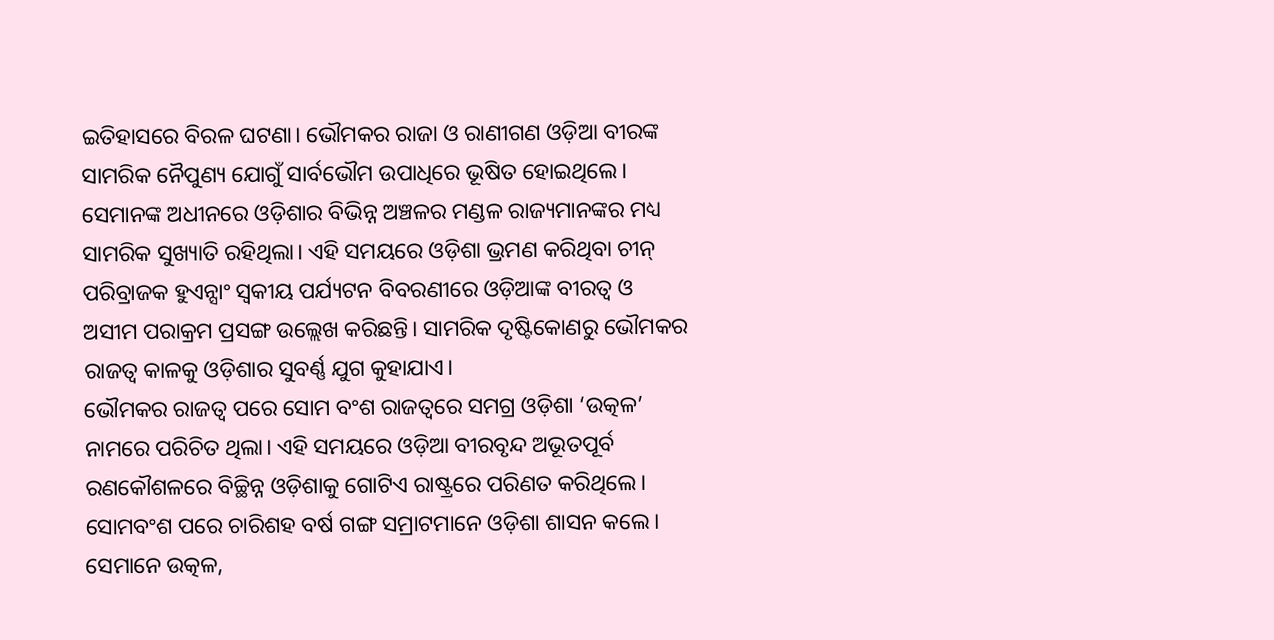ଇତିହାସରେ ବିରଳ ଘଟଣା। ଭୌମକର ରାଜା ଓ ରାଣୀଗଣ ଓଡ଼ିଆ ବୀରଙ୍କ ସାମରିକ ନୈପୁଣ୍ୟ ଯୋଗୁଁ ସାର୍ବଭୌମ ଉପାଧିରେ ଭୂଷିତ ହୋଇଥିଲେ। ସେମାନଙ୍କ ଅଧୀନରେ ଓଡ଼ିଶାର ବିଭିନ୍ନ ଅଞ୍ଚଳର ମଣ୍ଡଳ ରାଜ୍ୟମାନଙ୍କର ମଧ୍ୟ ସାମରିକ ସୁଖ୍ୟାତି ରହିଥିଲା। ଏହି ସମୟରେ ଓଡ଼ିଶା ଭ୍ରମଣ କରିଥିବା ଚୀନ୍ ପରିବ୍ରାଜକ ହୁଏନ୍ସାଂ ସ୍ୱକୀୟ ପର୍ଯ୍ୟଟନ ବିବରଣୀରେ ଓଡ଼ିଆଙ୍କ ବୀରତ୍ୱ ଓ ଅସୀମ ପରାକ୍ରମ ପ୍ରସଙ୍ଗ ଉଲ୍ଲେଖ କରିଛନ୍ତି। ସାମରିକ ଦୃଷ୍ଟିକୋଣରୁ ଭୌମକର ରାଜତ୍ୱ କାଳକୁ ଓଡ଼ିଶାର ସୁବର୍ଣ୍ଣ ଯୁଗ କୁହାଯାଏ।
ଭୌମକର ରାଜତ୍ୱ ପରେ ସୋମ ବଂଶ ରାଜତ୍ୱରେ ସମଗ୍ର ଓଡ଼ିଶା ‘ଉତ୍କଳ’ ନାମରେ ପରିଚିତ ଥିଲା। ଏହି ସମୟରେ ଓଡ଼ିଆ ବୀରବୃନ୍ଦ ଅଭୂତପୂର୍ବ ରଣକୌଶଳରେ ବିଚ୍ଛିନ୍ନ ଓଡ଼ିଶାକୁ ଗୋଟିଏ ରାଷ୍ଟ୍ରରେ ପରିଣତ କରିଥିଲେ। ସୋମବଂଶ ପରେ ଚାରିଶହ ବର୍ଷ ଗଙ୍ଗ ସମ୍ରାଟମାନେ ଓଡ଼ିଶା ଶାସନ କଲେ। ସେମାନେ ଉତ୍କଳ,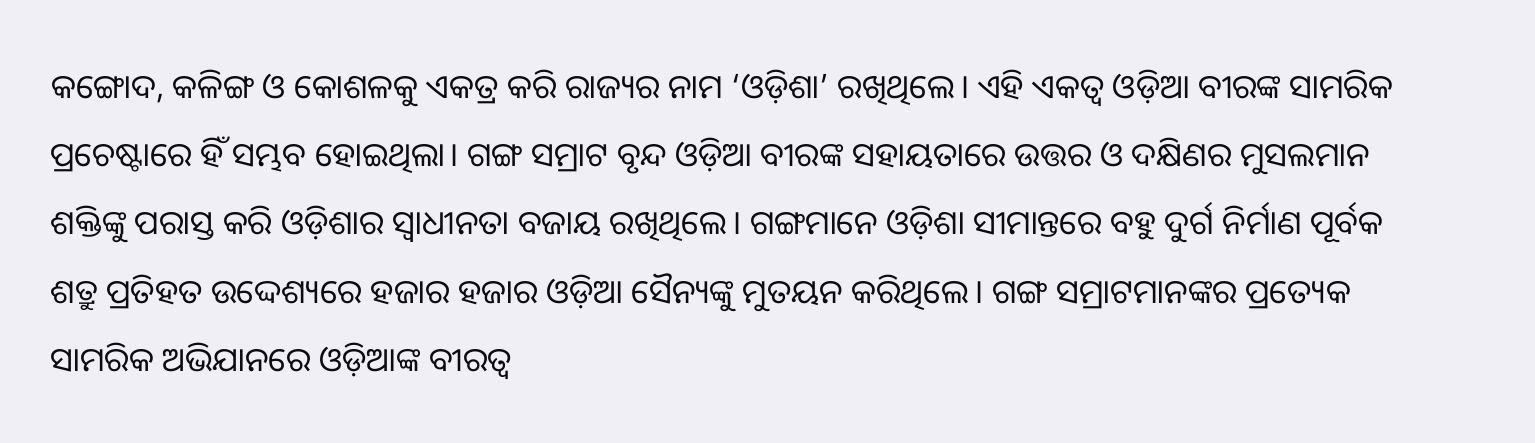କଙ୍ଗୋଦ, କଳିଙ୍ଗ ଓ କୋଶଳକୁ ଏକତ୍ର କରି ରାଜ୍ୟର ନାମ ‘ଓଡ଼ିଶା’ ରଖିଥିଲେ। ଏହି ଏକତ୍ୱ ଓଡ଼ିଆ ବୀରଙ୍କ ସାମରିକ ପ୍ରଚେଷ୍ଟାରେ ହିଁ ସମ୍ଭବ ହୋଇଥିଲା। ଗଙ୍ଗ ସମ୍ରାଟ ବୃନ୍ଦ ଓଡ଼ିଆ ବୀରଙ୍କ ସହାୟତାରେ ଉତ୍ତର ଓ ଦକ୍ଷିଣର ମୁସଲମାନ ଶକ୍ତିଙ୍କୁ ପରାସ୍ତ କରି ଓଡ଼ିଶାର ସ୍ୱାଧୀନତା ବଜାୟ ରଖିଥିଲେ। ଗଙ୍ଗମାନେ ଓଡ଼ିଶା ସୀମାନ୍ତରେ ବହୁ ଦୁର୍ଗ ନିର୍ମାଣ ପୂର୍ବକ ଶତ୍ରୁ ପ୍ରତିହତ ଉଦ୍ଦେଶ୍ୟରେ ହଜାର ହଜାର ଓଡ଼ିଆ ସୈନ୍ୟଙ୍କୁ ମୁତୟନ କରିଥିଲେ। ଗଙ୍ଗ ସମ୍ରାଟମାନଙ୍କର ପ୍ରତ୍ୟେକ ସାମରିକ ଅଭିଯାନରେ ଓଡ଼ିଆଙ୍କ ବୀରତ୍ୱ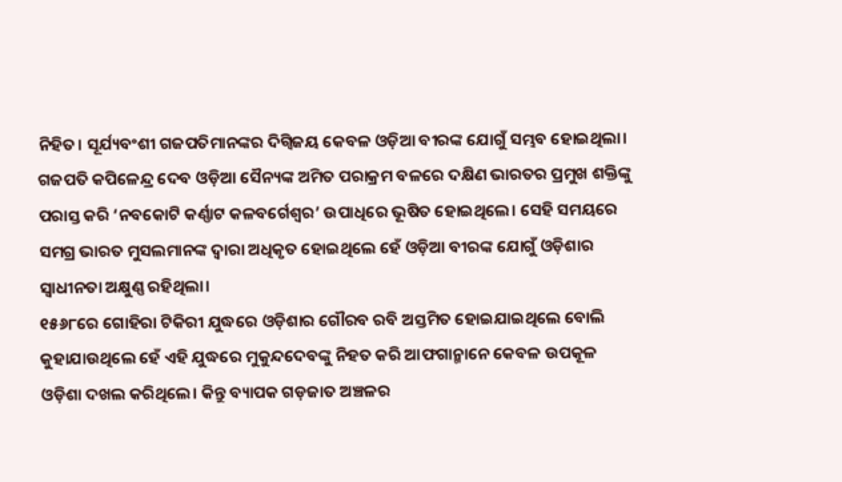ନିହିତ। ସୂର୍ଯ୍ୟବଂଶୀ ଗଜପତିମାନଙ୍କର ଦିଗ୍ବିଜୟ କେବଳ ଓଡ଼ିଆ ବୀରଙ୍କ ଯୋଗୁଁ ସମ୍ଭବ ହୋଇଥିଲା। ଗଜପତି କପିଳେନ୍ଦ୍ର ଦେବ ଓଡ଼ିଆ ସୈନ୍ୟଙ୍କ ଅମିତ ପରାକ୍ରମ ବଳରେ ଦକ୍ଷିଣ ଭାରତର ପ୍ରମୁଖ ଶକ୍ତିଙ୍କୁ ପରାସ୍ତ କରି ‘ନବକୋଟି କର୍ଣ୍ଣାଟ କଳବର୍ଗେଶ୍ୱର’ ଉପାଧିରେ ଭୂଷିତ ହୋଇଥିଲେ। ସେହି ସମୟରେ ସମଗ୍ର ଭାରତ ମୁସଲମାନଙ୍କ ଦ୍ୱାରା ଅଧିକୃତ ହୋଇଥିଲେ ହେଁ ଓଡ଼ିଆ ବୀରଙ୍କ ଯୋଗୁଁ ଓଡ଼ିଶାର ସ୍ୱାଧୀନତା ଅକ୍ଷୁଣ୍ଣ ରହିଥିଲା।
୧୫୬୮ରେ ଗୋହିରା ଟିକିରୀ ଯୁଦ୍ଧରେ ଓଡ଼ିଶାର ଗୌରବ ରବି ଅସ୍ତମିତ ହୋଇଯାଇଥିଲେ ବୋଲି କୁହାଯାଉଥିଲେ ହେଁ ଏହି ଯୁଦ୍ଧରେ ମୁକୁନ୍ଦଦେବଙ୍କୁ ନିହତ କରି ଆଫଗାନ୍ମାନେ କେବଳ ଉପକୂଳ ଓଡ଼ିଶା ଦଖଲ କରିଥିଲେ। କିନ୍ତୁ ବ୍ୟାପକ ଗଡ଼ଜାତ ଅଞ୍ଚଳର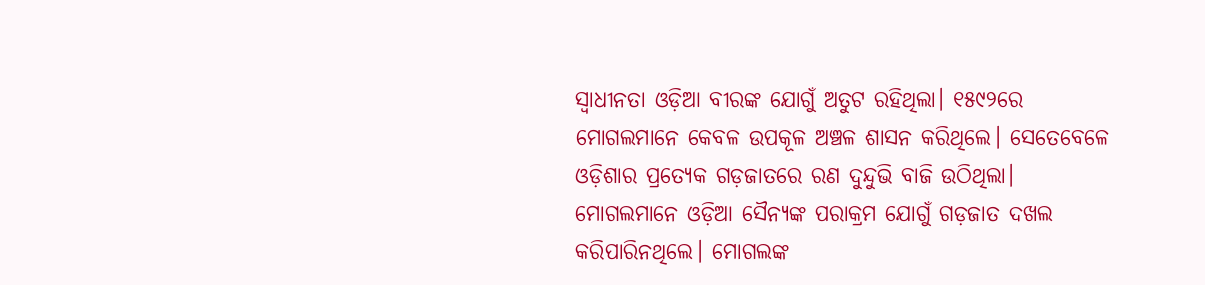ସ୍ୱାଧୀନତା ଓଡ଼ିଆ ବୀରଙ୍କ ଯୋଗୁଁ ଅତୁଟ ରହିଥିଲା। ୧୫୯୨ରେ ମୋଗଲମାନେ କେବଳ ଉପକୂଳ ଅଞ୍ଚଳ ଶାସନ କରିଥିଲେ। ସେତେବେଳେ ଓଡ଼ିଶାର ପ୍ରତ୍ୟେକ ଗଡ଼ଜାତରେ ରଣ ଦୁନ୍ଦୁଭି ବାଜି ଉଠିଥିଲା। ମୋଗଲମାନେ ଓଡ଼ିଆ ସୈନ୍ୟଙ୍କ ପରାକ୍ରମ ଯୋଗୁଁ ଗଡ଼ଜାତ ଦଖଲ କରିପାରିନଥିଲେ। ମୋଗଲଙ୍କ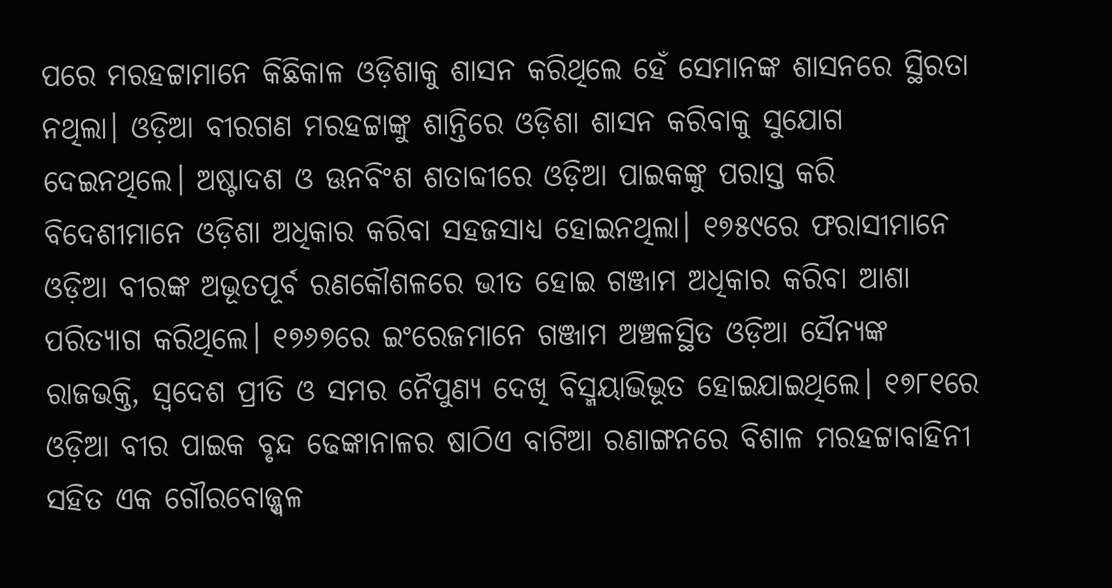ପରେ ମରହଟ୍ଟାମାନେ କିଛିକାଳ ଓଡ଼ିଶାକୁ ଶାସନ କରିଥିଲେ ହେଁ ସେମାନଙ୍କ ଶାସନରେ ସ୍ଥିରତା ନଥିଲା। ଓଡ଼ିଆ ବୀରଗଣ ମରହଟ୍ଟାଙ୍କୁ ଶାନ୍ତିରେ ଓଡ଼ିଶା ଶାସନ କରିବାକୁ ସୁଯୋଗ ଦେଇନଥିଲେ। ଅଷ୍ଟାଦଶ ଓ ଊନବିଂଶ ଶତାବ୍ଦୀରେ ଓଡ଼ିଆ ପାଇକଙ୍କୁ ପରାସ୍ତ କରି ବିଦେଶୀମାନେ ଓଡ଼ିଶା ଅଧିକାର କରିବା ସହଜସାଧ୍ୟ ହୋଇନଥିଲା। ୧୭୫୯ରେ ଫରାସୀମାନେ ଓଡ଼ିଆ ବୀରଙ୍କ ଅଭୂତପୂର୍ବ ରଣକୌଶଳରେ ଭୀତ ହୋଇ ଗଞ୍ଜାମ ଅଧିକାର କରିବା ଆଶା ପରିତ୍ୟାଗ କରିଥିଲେ। ୧୭୬୭ରେ ଇଂରେଜମାନେ ଗଞ୍ଜାମ ଅଞ୍ଚଳସ୍ଥିତ ଓଡ଼ିଆ ସୈନ୍ୟଙ୍କ ରାଜଭକ୍ତି, ସ୍ୱଦେଶ ପ୍ରୀତି ଓ ସମର ନୈପୁଣ୍ୟ ଦେଖି ବିସ୍ମୟାଭିଭୂତ ହୋଇଯାଇଥିଲେ। ୧୭୮୧ରେ ଓଡ଼ିଆ ବୀର ପାଇକ ବୃନ୍ଦ ଢେଙ୍କାନାଳର ଷାଠିଏ ବାଟିଆ ରଣାଙ୍ଗନରେ ବିଶାଳ ମରହଟ୍ଟାବାହିନୀ ସହିତ ଏକ ଗୌରବୋଜ୍ଜ୍ୱଳ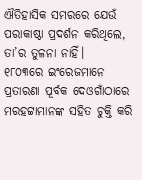ଐତିହାସିକ ସମରରେ ଯେଉଁ ପରାକାଷ୍ଠା ପ୍ରଦର୍ଶନ କରିଥିଲେ, ତା’ର ତୁଳନା ନାହିଁ।
୧୮୦୩ରେ ଇଂରେଜମାନେ ପ୍ରତାରଣା ପୂର୍ବକ ଦେଓଗାଁଠାରେ ମରହଟ୍ଟାମାନଙ୍କ ସହିତ ଚୁକ୍ତି କରି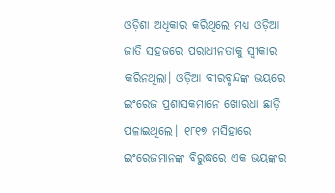ଓଡ଼ିଶା ଅଧିକାର କରିଥିଲେ ମଧ୍ୟ ଓଡ଼ିଆ ଜାତି ସହଜରେ ପରାଧୀନତାକୁ ସ୍ୱୀକାର କରିନଥିଲା। ଓଡ଼ିଆ ବୀରବୃନ୍ଦଙ୍କ ଭୟରେ ଇଂରେଜ ପ୍ରଶାସକମାନେ ଖୋରଧା ଛାଡ଼ି ପଳାଇଥିଲେ। ୧୮୧୭ ମସିହାରେ ଇଂରେଜମାନଙ୍କ ବିରୁଦ୍ଧରେ ଏକ ଭୟଙ୍କର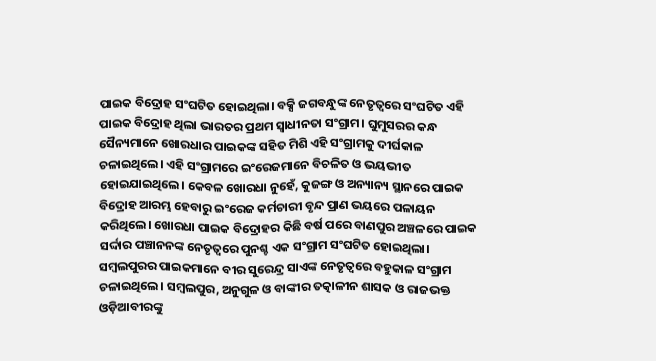ପାଇକ ବିଦ୍ରୋହ ସଂଘଟିତ ହୋଇଥିଲା। ବକ୍ସି ଜଗବନ୍ଧୁଙ୍କ ନେତୃତ୍ୱରେ ସଂଘଟିତ ଏହି ପାଇକ ବିଦ୍ରୋହ ଥିଲା ଭାରତର ପ୍ରଥମ ସ୍ୱାଧୀନତା ସଂଗ୍ରାମ। ଘୁମୁସରର କନ୍ଧ ସୈନ୍ୟମାନେ ଖୋରଧାର ପାଇକଙ୍କ ସହିତ ମିଶି ଏହି ସଂଗ୍ରାମକୁ ଦୀର୍ଘକାଳ ଚଳାଇଥିଲେ। ଏହି ସଂଗ୍ରାମରେ ଇଂରେଜମାନେ ବିଚଳିତ ଓ ଭୟଭୀତ ହୋଇଯାଇଥିଲେ। କେବଳ ଖୋରଧା ନୁହେଁ, କୁଜଙ୍ଗ ଓ ଅନ୍ୟାନ୍ୟ ସ୍ଥାନରେ ପାଇକ ବିଦ୍ରୋହ ଆରମ୍ଭ ହେବାରୁ ଇଂରେଜ କର୍ମଚାରୀ ବୃନ୍ଦ ପ୍ରାଣ ଭୟରେ ପଳାୟନ କରିଥିଲେ। ଖୋରଧା ପାଇକ ବିଦ୍ରୋହର କିଛି ବର୍ଷ ପରେ ବାଣପୁର ଅଞ୍ଚଳରେ ପାଇକ ସର୍ଦ୍ଦାର ପଞ୍ଚାନନଙ୍କ ନେତୃତ୍ୱରେ ପୁନଶ୍ଚ ଏକ ସଂଗ୍ରାମ ସଂଘଟିତ ହୋଇଥିଲା। ସମ୍ବଲପୁରର ପାଇକମାନେ ବୀର ସୁରେନ୍ଦ୍ର ସାଏଙ୍କ ନେତୃତ୍ୱରେ ବହୁକାଳ ସଂଗ୍ରାମ ଚଳାଇଥିଲେ। ସମ୍ବଲପୁର, ଅନୁଗୁଳ ଓ ବାଙ୍କୀର ତତ୍କାଳୀନ ଶାସକ ଓ ରାଜଭକ୍ତ ଓଡ଼ିଆବୀରଙ୍କୁ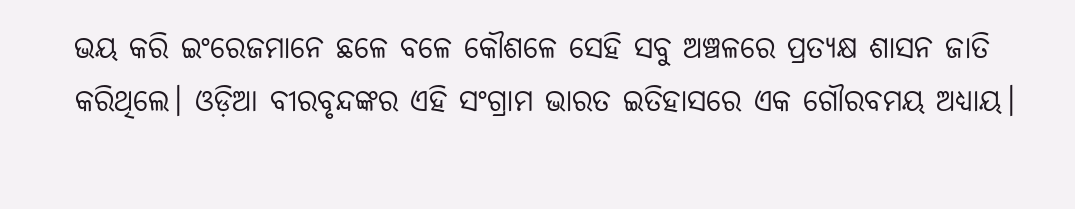ଭୟ କରି ଇଂରେଜମାନେ ଛଳେ ବଳେ କୌଶଳେ ସେହି ସବୁ ଅଞ୍ଚଳରେ ପ୍ରତ୍ୟକ୍ଷ ଶାସନ ଜାତି କରିଥିଲେ। ଓଡ଼ିଆ ବୀରବୃନ୍ଦଙ୍କର ଏହି ସଂଗ୍ରାମ ଭାରତ ଇତିହାସରେ ଏକ ଗୌରବମୟ ଅଧ୍ୟାୟ।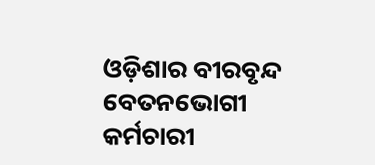ଓଡ଼ିଶାର ବୀରବୃନ୍ଦ ବେତନଭୋଗୀ କର୍ମଚାରୀ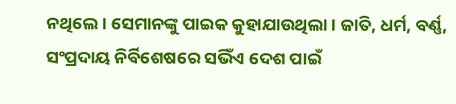ନଥିଲେ। ସେମାନଙ୍କୁ ପାଇକ କୁହାଯାଉଥିଲା। ଜାତି, ଧର୍ମ, ବର୍ଣ୍ଣ, ସଂପ୍ରଦାୟ ନିର୍ବିଶେଷରେ ସଭିଁଏ ଦେଶ ପାଇଁ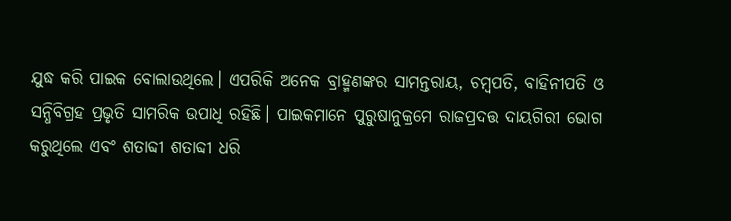ଯୁଦ୍ଧ କରି ପାଇକ ବୋଲାଉଥିଲେ। ଏପରିକି ଅନେକ ବ୍ରାହ୍ମଣଙ୍କର ସାମନ୍ତରାୟ, ଚମ୍ବପତି, ବାହିନୀପତି ଓ ସନ୍ଧିବିଗ୍ରହ ପ୍ରଭୃତି ସାମରିକ ଉପାଧି ରହିଛି। ପାଇକମାନେ ପୁରୁଷାନୁକ୍ରମେ ରାଜପ୍ରଦତ୍ତ ଦାୟଗିରୀ ଭୋଗ କରୁଥିଲେ ଏବଂ ଶତାବ୍ଦୀ ଶତାବ୍ଦୀ ଧରି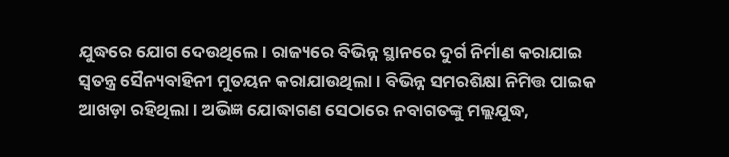ଯୁଦ୍ଧରେ ଯୋଗ ଦେଉଥିଲେ। ରାଜ୍ୟରେ ବିଭିନ୍ନ ସ୍ଥାନରେ ଦୁର୍ଗ ନିର୍ମାଣ କରାଯାଇ ସ୍ୱତନ୍ତ୍ର ସୈନ୍ୟବାହିନୀ ମୁତୟନ କରାଯାଉଥିଲା। ବିଭିନ୍ନ ସମରଶିକ୍ଷା ନିମିତ୍ତ ପାଇକ ଆଖଡ଼ା ରହିଥିଲା। ଅଭିଜ୍ଞ ଯୋଦ୍ଧାଗଣ ସେଠାରେ ନବାଗତଙ୍କୁ ମଲ୍ଲଯୁଦ୍ଧ,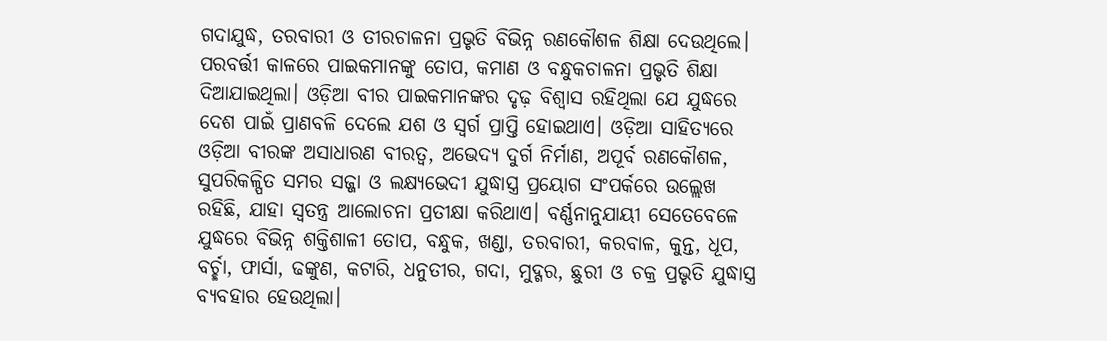ଗଦାଯୁଦ୍ଧ, ତରବାରୀ ଓ ତୀରଚାଳନା ପ୍ରଭୃତି ବିଭିନ୍ନ ରଣକୌଶଳ ଶିକ୍ଷା ଦେଉଥିଲେ। ପରବର୍ତ୍ତୀ କାଳରେ ପାଇକମାନଙ୍କୁ ତୋପ, କମାଣ ଓ ବନ୍ଧୁକଚାଳନା ପ୍ରଭୃତି ଶିକ୍ଷା ଦିଆଯାଇଥିଲା। ଓଡ଼ିଆ ବୀର ପାଇକମାନଙ୍କର ଦୃଢ଼ ବିଶ୍ୱାସ ରହିଥିଲା ଯେ ଯୁଦ୍ଧରେ ଦେଶ ପାଇଁ ପ୍ରାଣବଳି ଦେଲେ ଯଶ ଓ ସ୍ୱର୍ଗ ପ୍ରାପ୍ତି ହୋଇଥାଏ। ଓଡ଼ିଆ ସାହିତ୍ୟରେ ଓଡ଼ିଆ ବୀରଙ୍କ ଅସାଧାରଣ ବୀରତ୍ୱ, ଅଭେଦ୍ୟ ଦୁର୍ଗ ନିର୍ମାଣ, ଅପୂର୍ବ ରଣକୌଶଳ, ସୁପରିକଳ୍ପିତ ସମର ସଜ୍ଜା ଓ ଲକ୍ଷ୍ୟଭେଦୀ ଯୁଦ୍ଧାସ୍ତ୍ର ପ୍ରୟୋଗ ସଂପର୍କରେ ଉଲ୍ଲେଖ ରହିଛି, ଯାହା ସ୍ୱତନ୍ତ୍ର ଆଲୋଚନା ପ୍ରତୀକ୍ଷା କରିଥାଏ। ବର୍ଣ୍ଣନାନୁଯାୟୀ ସେତେବେଳେ ଯୁଦ୍ଧରେ ବିଭିନ୍ନ ଶକ୍ତିଶାଳୀ ତୋପ, ବନ୍ଧୁକ, ଖଣ୍ଡା, ତରବାରୀ, କରବାଳ, କୁନ୍ତ, ଧୂପ, ବର୍ଚ୍ଛା, ଫାର୍ସା, ଢଙ୍କୁଣ, କଟାରି, ଧନୁତୀର, ଗଦା, ମୁଦ୍ଗର, ଛୁରୀ ଓ ଚକ୍ର ପ୍ରଭୃତି ଯୁଦ୍ଧାସ୍ତ୍ର ବ୍ୟବହାର ହେଉଥିଲା।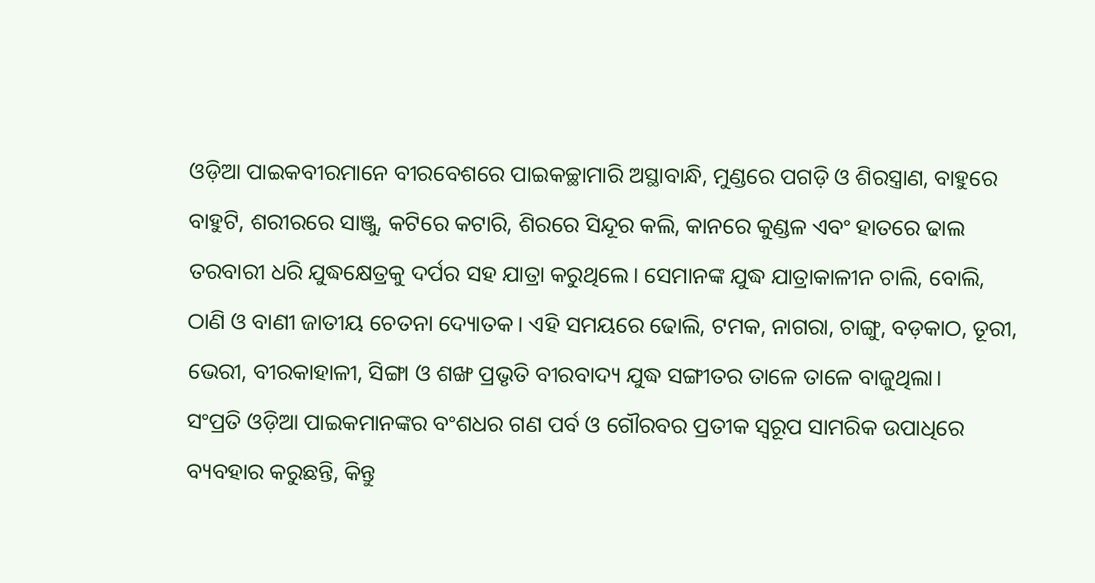ଓଡ଼ିଆ ପାଇକବୀରମାନେ ବୀରବେଶରେ ପାଇକଚ୍ଛାମାରି ଅସ୍ଥାବାନ୍ଧି, ମୁଣ୍ଡରେ ପଗଡ଼ି ଓ ଶିରସ୍ତ୍ରାଣ, ବାହୁରେ ବାହୁଟି, ଶରୀରରେ ସାଞ୍ଜୁ, କଟିରେ କଟାରି, ଶିରରେ ସିନ୍ଦୂର କଲି, କାନରେ କୁଣ୍ଡଳ ଏବଂ ହାତରେ ଢାଲ ତରବାରୀ ଧରି ଯୁଦ୍ଧକ୍ଷେତ୍ରକୁ ଦର୍ପର ସହ ଯାତ୍ରା କରୁଥିଲେ। ସେମାନଙ୍କ ଯୁଦ୍ଧ ଯାତ୍ରାକାଳୀନ ଚାଲି, ବୋଲି, ଠାଣି ଓ ବାଣୀ ଜାତୀୟ ଚେତନା ଦ୍ୟୋତକ। ଏହି ସମୟରେ ଢୋଲି, ଟମକ, ନାଗରା, ଚାଙ୍ଗୁ, ବଡ଼କାଠ, ତୂରୀ, ଭେରୀ, ବୀରକାହାଳୀ, ସିଙ୍ଗା ଓ ଶଙ୍ଖ ପ୍ରଭୃତି ବୀରବାଦ୍ୟ ଯୁଦ୍ଧ ସଙ୍ଗୀତର ତାଳେ ତାଳେ ବାଜୁଥିଲା।
ସଂପ୍ରତି ଓଡ଼ିଆ ପାଇକମାନଙ୍କର ବଂଶଧର ଗଣ ପର୍ବ ଓ ଗୌରବର ପ୍ରତୀକ ସ୍ୱରୂପ ସାମରିକ ଉପାଧିରେ ବ୍ୟବହାର କରୁଛନ୍ତି, କିନ୍ତୁ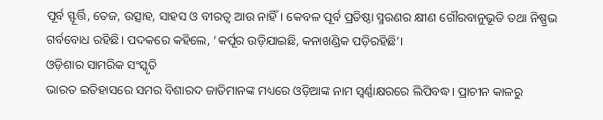ପୂର୍ବ ସ୍ଫୂର୍ତ୍ତି, ତେଜ, ଉତ୍ସାହ, ସାହସ ଓ ବୀରତ୍ୱ ଆଉ ନାହିଁ। କେବଳ ପୂର୍ବ ପ୍ରତିଷ୍ଠା ସ୍ମରଣର କ୍ଷୀଣ ଗୌରବାନୁଭୂତି ତଥା ନିଷ୍ପ୍ରଭ ଗର୍ବବୋଧ ରହିଛି। ପଦକରେ କହିଲେ, ‘କର୍ପୂର ଉଡ଼ିଯାଇଛି, କନାଖଣ୍ଡିକ ପଡ଼ିରହିଛି’।
ଓଡ଼ିଶାର ସାମରିକ ସଂସ୍କୃତି
ଭାରତ ଇତିହାସରେ ସମର ବିଶାରଦ ଜାତିମାନଙ୍କ ମଧ୍ୟରେ ଓଡ଼ିଆଙ୍କ ନାମ ସ୍ୱର୍ଣ୍ଣାକ୍ଷରରେ ଲିପିବଦ୍ଧ। ପ୍ରାଚୀନ କାଳରୁ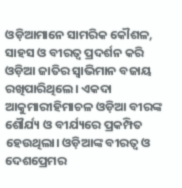ଓଡ଼ିଆମାନେ ସାମରିକ କୌଶଳ, ସାହସ ଓ ବୀରତ୍ୱ ପ୍ରଦର୍ଶନ କରି ଓଡ଼ିଆ ଜାତିର ସ୍ୱାଭିମାନ ବଜାୟ ରଖିପାରିଥିଲେ। ଏକଦା ଆକୁମାରୀହିମାଚଳ ଓଡ଼ିଆ ବୀରଙ୍କ ଶୌର୍ଯ୍ୟ ଓ ବୀର୍ଯ୍ୟରେ ପ୍ରକମ୍ପିତ ହେଉଥିଲା। ଓଡ଼ିଆଙ୍କ ବୀରତ୍ୱ ଓ ଦେଶପ୍ରେମର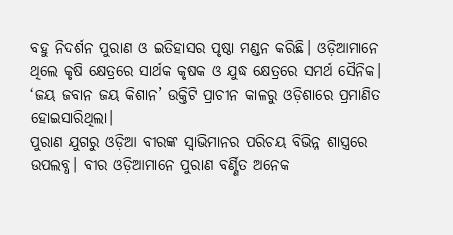ବହୁ ନିଦର୍ଶନ ପୁରାଣ ଓ ଇତିହାସର ପୃଷ୍ଠା ମଣ୍ଡନ କରିଛି। ଓଡ଼ିଆମାନେ ଥିଲେ କୃଷି କ୍ଷେତ୍ରରେ ସାର୍ଥକ କୃଷକ ଓ ଯୁଦ୍ଧ କ୍ଷେତ୍ରରେ ସମର୍ଥ ସୈନିକ। ‘ଜୟ ଜବାନ ଜୟ କିଶାନ’ ଉକ୍ତିଟି ପ୍ରାଚୀନ କାଳରୁ ଓଡ଼ିଶାରେ ପ୍ରମାଣିତ ହୋଇସାରିଥିଲା।
ପୁରାଣ ଯୁଗରୁ ଓଡ଼ିଆ ବୀରଙ୍କ ସ୍ୱାଭିମାନର ପରିଚୟ ବିଭିନ୍ନ ଶାସ୍ତ୍ରରେ ଉପଲବ୍ଧ। ବୀର ଓଡ଼ିଆମାନେ ପୁରାଣ ବର୍ଣ୍ଣିତ ଅନେକ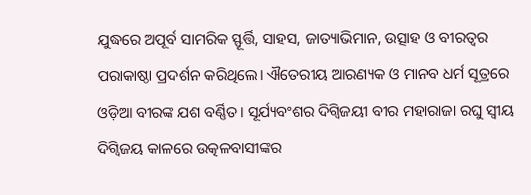ଯୁଦ୍ଧରେ ଅପୂର୍ବ ସାମରିକ ସ୍ଫୂର୍ତ୍ତି, ସାହସ, ଜାତ୍ୟାଭିମାନ, ଉତ୍ସାହ ଓ ବୀରତ୍ୱର ପରାକାଷ୍ଠା ପ୍ରଦର୍ଶନ କରିଥିଲେ। ଐତେରୀୟ ଆରଣ୍ୟକ ଓ ମାନବ ଧର୍ମ ସୂତ୍ରରେ ଓଡ଼ିଆ ବୀରଙ୍କ ଯଶ ବର୍ଣ୍ଣିତ। ସୂର୍ଯ୍ୟବଂଶର ଦିଗ୍ବିଜୟୀ ବୀର ମହାରାଜା ରଘୁ ସ୍ୱୀୟ ଦିଗ୍ବିଜୟ କାଳରେ ଉତ୍କଳବାସୀଙ୍କର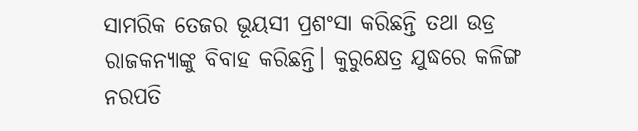ସାମରିକ ତେଜର ଭୂୟସୀ ପ୍ରଶଂସା କରିଛନ୍ତି ତଥା ଉଡ୍ର ରାଜକନ୍ୟାଙ୍କୁ ବିବାହ କରିଛନ୍ତି। କୁରୁକ୍ଷେତ୍ର ଯୁଦ୍ଧରେ କଳିଙ୍ଗ ନରପତି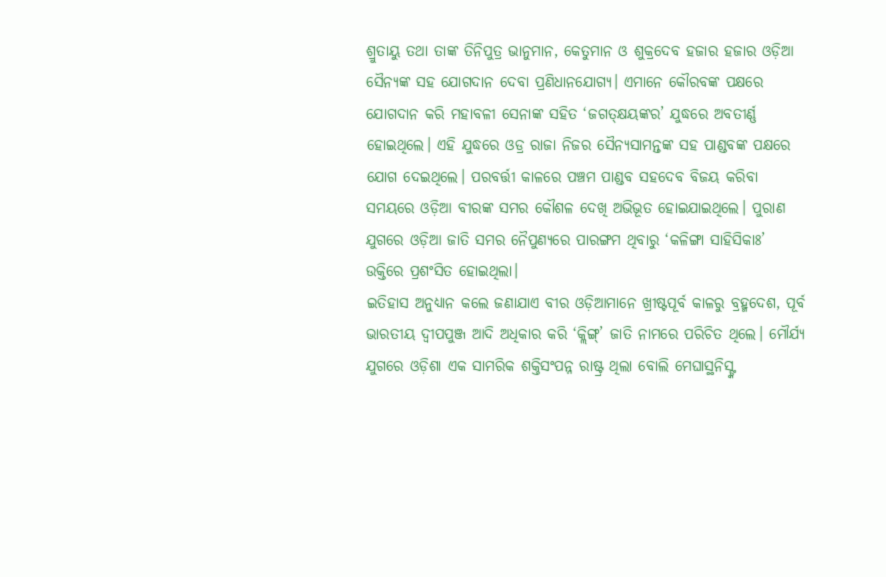ଶ୍ରୁତାୟୁ ତଥା ତାଙ୍କ ତିନିପୁତ୍ର ଭାନୁମାନ, କେତୁମାନ ଓ ଶୁକ୍ରଦେବ ହଜାର ହଜାର ଓଡ଼ିଆ ସୈନ୍ୟଙ୍କ ସହ ଯୋଗଦାନ ଦେବା ପ୍ରଣିଧାନଯୋଗ୍ୟ। ଏମାନେ କୌରବଙ୍କ ପକ୍ଷରେ ଯୋଗଦାନ କରି ମହାବଳୀ ସେନାଙ୍କ ସହିତ ‘ଜଗତ୍କ୍ଷୟଙ୍କର’ ଯୁଦ୍ଧରେ ଅବତୀର୍ଣ୍ଣ ହୋଇଥିଲେ। ଏହି ଯୁଦ୍ଧରେ ଓଡ୍ର ରାଜା ନିଜର ସୈନ୍ୟସାମନ୍ତଙ୍କ ସହ ପାଣ୍ଡବଙ୍କ ପକ୍ଷରେ ଯୋଗ ଦେଇଥିଲେ। ପରବର୍ତ୍ତୀ କାଳରେ ପଞ୍ଚମ ପାଣ୍ଡବ ସହଦେବ ବିଜୟ କରିବା ସମୟରେ ଓଡ଼ିଆ ବୀରଙ୍କ ସମର କୌଶଳ ଦେଖି ଅଭିଭୂତ ହୋଇଯାଇଥିଲେ। ପୁରାଣ ଯୁଗରେ ଓଡ଼ିଆ ଜାତି ସମର ନୈପୁଣ୍ୟରେ ପାରଙ୍ଗମ ଥିବାରୁ ‘କଳିଙ୍ଗା ସାହିସିକାଃ’ ଉକ୍ତିରେ ପ୍ରଶଂସିତ ହୋଇଥିଲା।
ଇତିହାସ ଅନୁଧ୍ୟାନ କଲେ ଜଣାଯାଏ ବୀର ଓଡ଼ିଆମାନେ ଖ୍ରୀଷ୍ଟପୂର୍ବ କାଳରୁ ବ୍ରହ୍ମଦେଶ, ପୂର୍ବ ଭାରତୀୟ ଦ୍ୱୀପପୁଞ୍ଜ ଆଦି ଅଧିକାର କରି ‘କ୍ଲିଙ୍ଗ୍’ ଜାତି ନାମରେ ପରିଚିତ ଥିଲେ। ମୌର୍ଯ୍ୟ ଯୁଗରେ ଓଡ଼ିଶା ଏକ ସାମରିକ ଶକ୍ତିସଂପନ୍ନ ରାଷ୍ଟ୍ର ଥିଲା ବୋଲି ମେଘାସ୍ଥନିସ୍ଙ୍କ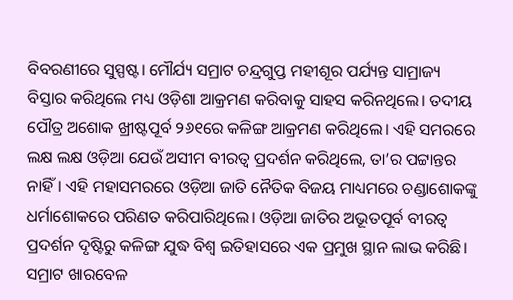ବିବରଣୀରେ ସୁସ୍ପଷ୍ଟ। ମୌର୍ଯ୍ୟ ସମ୍ରାଟ ଚନ୍ଦ୍ରଗୁପ୍ତ ମହୀଶୂର ପର୍ଯ୍ୟନ୍ତ ସାମ୍ରାଜ୍ୟ ବିସ୍ତାର କରିଥିଲେ ମଧ୍ୟ ଓଡ଼ିଶା ଆକ୍ରମଣ କରିବାକୁ ସାହସ କରିନଥିଲେ। ତଦୀୟ ପୌତ୍ର ଅଶୋକ ଖ୍ରୀଷ୍ଟପୂର୍ବ ୨୬୧ରେ କଳିଙ୍ଗ ଆକ୍ରମଣ କରିଥିଲେ। ଏହି ସମରରେ ଲକ୍ଷ ଲକ୍ଷ ଓଡ଼ିଆ ଯେଉଁ ଅସୀମ ବୀରତ୍ୱ ପ୍ରଦର୍ଶନ କରିଥିଲେ, ତା’ର ପଟ୍ଟାନ୍ତର ନାହିଁ। ଏହି ମହାସମରରେ ଓଡ଼ିଆ ଜାତି ନୈତିକ ବିଜୟ ମାଧ୍ୟମରେ ଚଣ୍ଡାଶୋକଙ୍କୁ ଧର୍ମାଶୋକରେ ପରିଣତ କରିପାରିଥିଲେ। ଓଡ଼ିଆ ଜାତିର ଅଭୂତପୂର୍ବ ବୀରତ୍ୱ ପ୍ରଦର୍ଶନ ଦୃଷ୍ଟିରୁ କଳିଙ୍ଗ ଯୁଦ୍ଧ ବିଶ୍ୱ ଇତିହାସରେ ଏକ ପ୍ରମୁଖ ସ୍ଥାନ ଲାଭ କରିଛି। ସମ୍ରାଟ ଖାରବେଳ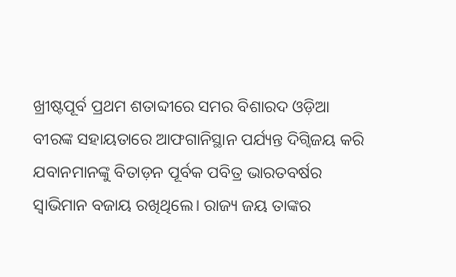ଖ୍ରୀଷ୍ଟପୂର୍ବ ପ୍ରଥମ ଶତାବ୍ଦୀରେ ସମର ବିଶାରଦ ଓଡ଼ିଆ ବୀରଙ୍କ ସହାୟତାରେ ଆଫଗାନିସ୍ଥାନ ପର୍ଯ୍ୟନ୍ତ ଦିଗ୍ବିଜୟ କରି ଯବାନମାନଙ୍କୁ ବିତାଡ଼ନ ପୂର୍ବକ ପବିତ୍ର ଭାରତବର୍ଷର ସ୍ୱାଭିମାନ ବଜାୟ ରଖିଥିଲେ। ରାଜ୍ୟ ଜୟ ତାଙ୍କର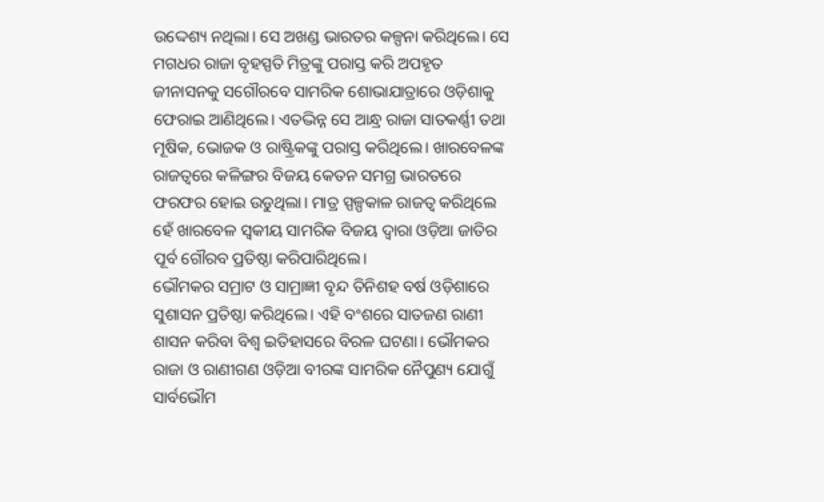ଉଦ୍ଦେଶ୍ୟ ନଥିଲା। ସେ ଅଖଣ୍ଡ ଭାରତର କଳ୍ପନା କରିଥିଲେ। ସେ ମଗଧର ରାଜା ବୃହସ୍ପତି ମିତ୍ରଙ୍କୁ ପରାସ୍ତ କରି ଅପହୃତ ଜୀନାସନକୁ ସଗୌରବେ ସାମରିକ ଶୋଭାଯାତ୍ରାରେ ଓଡ଼ିଶାକୁ ଫେରାଇ ଆଣିଥିଲେ। ଏତଦ୍ଭିନ୍ନ ସେ ଆନ୍ଧ୍ର ରାଜା ସାତକର୍ଣ୍ଣୀ ତଥା ମୂଷିକ, ଭୋଜକ ଓ ରାଷ୍ଟ୍ରିକଙ୍କୁ ପରାସ୍ତ କରିଥିଲେ। ଖାରବେଳଙ୍କ ରାଜତ୍ୱରେ କଳିଙ୍ଗର ବିଜୟ କେତନ ସମଗ୍ର ଭାରତରେ ଫରଫର ହୋଇ ଉଡୁଥିଲା। ମାତ୍ର ସ୍ପଳ୍ପକାଳ ରାଜତ୍ୱ କରିଥିଲେ ହେଁ ଖାରବେଳ ସ୍ୱକୀୟ ସାମରିକ ବିଜୟ ଦ୍ୱାରା ଓଡ଼ିଆ ଜାତିର ପୂର୍ବ ଗୌରବ ପ୍ରତିଷ୍ଠା କରିପାରିଥିଲେ।
ଭୌମକର ସମ୍ରାଟ ଓ ସାମ୍ରାଜ୍ଞୀ ବୃନ୍ଦ ତିନିଶହ ବର୍ଷ ଓଡ଼ିଶାରେ ସୁଶାସନ ପ୍ରତିଷ୍ଠା କରିଥିଲେ। ଏହି ବଂଶରେ ସାତଜଣ ରାଣୀ ଶାସନ କରିବା ବିଶ୍ୱ ଇତିହାସରେ ବିରଳ ଘଟଣା। ଭୌମକର ରାଜା ଓ ରାଣୀଗଣ ଓଡ଼ିଆ ବୀରଙ୍କ ସାମରିକ ନୈପୁଣ୍ୟ ଯୋଗୁଁ ସାର୍ବଭୌମ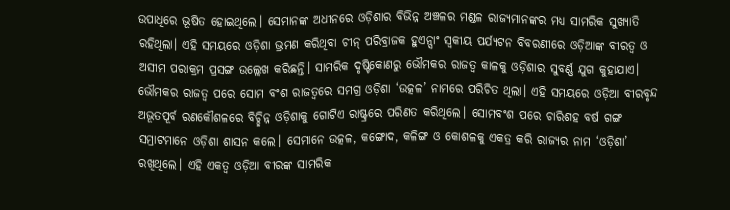ଉପାଧିରେ ଭୂଷିତ ହୋଇଥିଲେ। ସେମାନଙ୍କ ଅଧୀନରେ ଓଡ଼ିଶାର ବିଭିନ୍ନ ଅଞ୍ଚଳର ମଣ୍ଡଳ ରାଜ୍ୟମାନଙ୍କର ମଧ୍ୟ ସାମରିକ ସୁଖ୍ୟାତି ରହିଥିଲା। ଏହି ସମୟରେ ଓଡ଼ିଶା ଭ୍ରମଣ କରିଥିବା ଚୀନ୍ ପରିବ୍ରାଜକ ହୁଏନ୍ସାଂ ସ୍ୱକୀୟ ପର୍ଯ୍ୟଟନ ବିବରଣୀରେ ଓଡ଼ିଆଙ୍କ ବୀରତ୍ୱ ଓ ଅସୀମ ପରାକ୍ରମ ପ୍ରସଙ୍ଗ ଉଲ୍ଲେଖ କରିଛନ୍ତି। ସାମରିକ ଦୃଷ୍ଟିକୋଣରୁ ଭୌମକର ରାଜତ୍ୱ କାଳକୁ ଓଡ଼ିଶାର ସୁବର୍ଣ୍ଣ ଯୁଗ କୁହାଯାଏ।
ଭୌମକର ରାଜତ୍ୱ ପରେ ସୋମ ବଂଶ ରାଜତ୍ୱରେ ସମଗ୍ର ଓଡ଼ିଶା ‘ଉତ୍କଳ’ ନାମରେ ପରିଚିତ ଥିଲା। ଏହି ସମୟରେ ଓଡ଼ିଆ ବୀରବୃନ୍ଦ ଅଭୂତପୂର୍ବ ରଣକୌଶଳରେ ବିଚ୍ଛିନ୍ନ ଓଡ଼ିଶାକୁ ଗୋଟିଏ ରାଷ୍ଟ୍ରରେ ପରିଣତ କରିଥିଲେ। ସୋମବଂଶ ପରେ ଚାରିଶହ ବର୍ଷ ଗଙ୍ଗ ସମ୍ରାଟମାନେ ଓଡ଼ିଶା ଶାସନ କଲେ। ସେମାନେ ଉତ୍କଳ, କଙ୍ଗୋଦ, କଳିଙ୍ଗ ଓ କୋଶଳକୁ ଏକତ୍ର କରି ରାଜ୍ୟର ନାମ ‘ଓଡ଼ିଶା’ ରଖିଥିଲେ। ଏହି ଏକତ୍ୱ ଓଡ଼ିଆ ବୀରଙ୍କ ସାମରିକ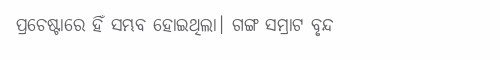ପ୍ରଚେଷ୍ଟାରେ ହିଁ ସମ୍ଭବ ହୋଇଥିଲା। ଗଙ୍ଗ ସମ୍ରାଟ ବୃନ୍ଦ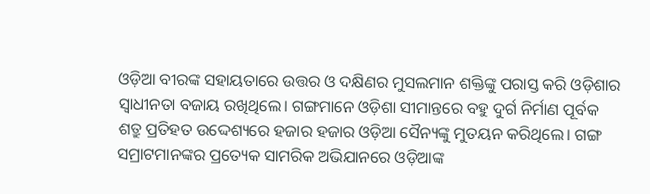ଓଡ଼ିଆ ବୀରଙ୍କ ସହାୟତାରେ ଉତ୍ତର ଓ ଦକ୍ଷିଣର ମୁସଲମାନ ଶକ୍ତିଙ୍କୁ ପରାସ୍ତ କରି ଓଡ଼ିଶାର ସ୍ୱାଧୀନତା ବଜାୟ ରଖିଥିଲେ। ଗଙ୍ଗମାନେ ଓଡ଼ିଶା ସୀମାନ୍ତରେ ବହୁ ଦୁର୍ଗ ନିର୍ମାଣ ପୂର୍ବକ ଶତ୍ରୁ ପ୍ରତିହତ ଉଦ୍ଦେଶ୍ୟରେ ହଜାର ହଜାର ଓଡ଼ିଆ ସୈନ୍ୟଙ୍କୁ ମୁତୟନ କରିଥିଲେ। ଗଙ୍ଗ ସମ୍ରାଟମାନଙ୍କର ପ୍ରତ୍ୟେକ ସାମରିକ ଅଭିଯାନରେ ଓଡ଼ିଆଙ୍କ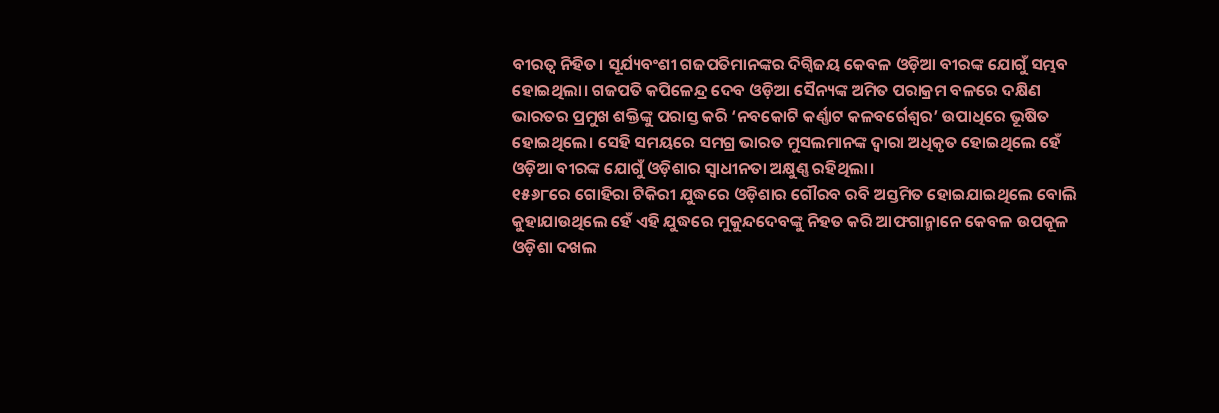ବୀରତ୍ୱ ନିହିତ। ସୂର୍ଯ୍ୟବଂଶୀ ଗଜପତିମାନଙ୍କର ଦିଗ୍ବିଜୟ କେବଳ ଓଡ଼ିଆ ବୀରଙ୍କ ଯୋଗୁଁ ସମ୍ଭବ ହୋଇଥିଲା। ଗଜପତି କପିଳେନ୍ଦ୍ର ଦେବ ଓଡ଼ିଆ ସୈନ୍ୟଙ୍କ ଅମିତ ପରାକ୍ରମ ବଳରେ ଦକ୍ଷିଣ ଭାରତର ପ୍ରମୁଖ ଶକ୍ତିଙ୍କୁ ପରାସ୍ତ କରି ‘ନବକୋଟି କର୍ଣ୍ଣାଟ କଳବର୍ଗେଶ୍ୱର’ ଉପାଧିରେ ଭୂଷିତ ହୋଇଥିଲେ। ସେହି ସମୟରେ ସମଗ୍ର ଭାରତ ମୁସଲମାନଙ୍କ ଦ୍ୱାରା ଅଧିକୃତ ହୋଇଥିଲେ ହେଁ ଓଡ଼ିଆ ବୀରଙ୍କ ଯୋଗୁଁ ଓଡ଼ିଶାର ସ୍ୱାଧୀନତା ଅକ୍ଷୁଣ୍ଣ ରହିଥିଲା।
୧୫୬୮ରେ ଗୋହିରା ଟିକିରୀ ଯୁଦ୍ଧରେ ଓଡ଼ିଶାର ଗୌରବ ରବି ଅସ୍ତମିତ ହୋଇଯାଇଥିଲେ ବୋଲି କୁହାଯାଉଥିଲେ ହେଁ ଏହି ଯୁଦ୍ଧରେ ମୁକୁନ୍ଦଦେବଙ୍କୁ ନିହତ କରି ଆଫଗାନ୍ମାନେ କେବଳ ଉପକୂଳ ଓଡ଼ିଶା ଦଖଲ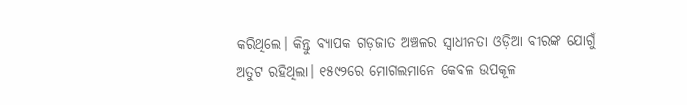କରିଥିଲେ। କିନ୍ତୁ ବ୍ୟାପକ ଗଡ଼ଜାତ ଅଞ୍ଚଳର ସ୍ୱାଧୀନତା ଓଡ଼ିଆ ବୀରଙ୍କ ଯୋଗୁଁ ଅତୁଟ ରହିଥିଲା। ୧୫୯୨ରେ ମୋଗଲମାନେ କେବଳ ଉପକୂଳ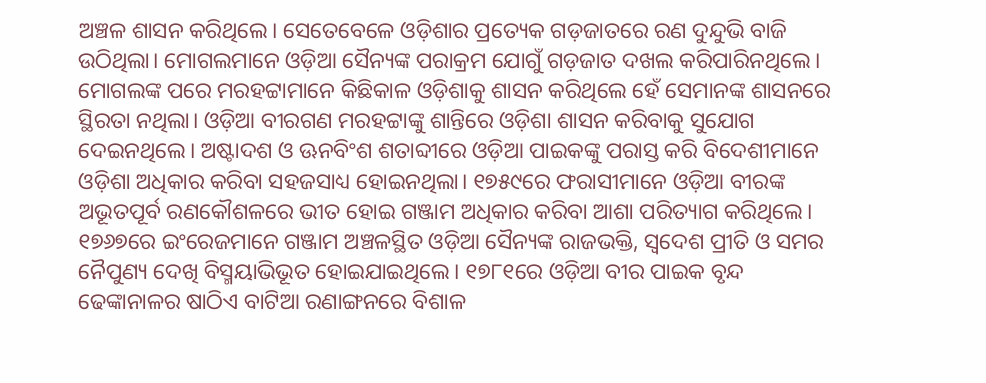ଅଞ୍ଚଳ ଶାସନ କରିଥିଲେ। ସେତେବେଳେ ଓଡ଼ିଶାର ପ୍ରତ୍ୟେକ ଗଡ଼ଜାତରେ ରଣ ଦୁନ୍ଦୁଭି ବାଜି ଉଠିଥିଲା। ମୋଗଲମାନେ ଓଡ଼ିଆ ସୈନ୍ୟଙ୍କ ପରାକ୍ରମ ଯୋଗୁଁ ଗଡ଼ଜାତ ଦଖଲ କରିପାରିନଥିଲେ। ମୋଗଲଙ୍କ ପରେ ମରହଟ୍ଟାମାନେ କିଛିକାଳ ଓଡ଼ିଶାକୁ ଶାସନ କରିଥିଲେ ହେଁ ସେମାନଙ୍କ ଶାସନରେ ସ୍ଥିରତା ନଥିଲା। ଓଡ଼ିଆ ବୀରଗଣ ମରହଟ୍ଟାଙ୍କୁ ଶାନ୍ତିରେ ଓଡ଼ିଶା ଶାସନ କରିବାକୁ ସୁଯୋଗ ଦେଇନଥିଲେ। ଅଷ୍ଟାଦଶ ଓ ଊନବିଂଶ ଶତାବ୍ଦୀରେ ଓଡ଼ିଆ ପାଇକଙ୍କୁ ପରାସ୍ତ କରି ବିଦେଶୀମାନେ ଓଡ଼ିଶା ଅଧିକାର କରିବା ସହଜସାଧ୍ୟ ହୋଇନଥିଲା। ୧୭୫୯ରେ ଫରାସୀମାନେ ଓଡ଼ିଆ ବୀରଙ୍କ ଅଭୂତପୂର୍ବ ରଣକୌଶଳରେ ଭୀତ ହୋଇ ଗଞ୍ଜାମ ଅଧିକାର କରିବା ଆଶା ପରିତ୍ୟାଗ କରିଥିଲେ। ୧୭୬୭ରେ ଇଂରେଜମାନେ ଗଞ୍ଜାମ ଅଞ୍ଚଳସ୍ଥିତ ଓଡ଼ିଆ ସୈନ୍ୟଙ୍କ ରାଜଭକ୍ତି, ସ୍ୱଦେଶ ପ୍ରୀତି ଓ ସମର ନୈପୁଣ୍ୟ ଦେଖି ବିସ୍ମୟାଭିଭୂତ ହୋଇଯାଇଥିଲେ। ୧୭୮୧ରେ ଓଡ଼ିଆ ବୀର ପାଇକ ବୃନ୍ଦ ଢେଙ୍କାନାଳର ଷାଠିଏ ବାଟିଆ ରଣାଙ୍ଗନରେ ବିଶାଳ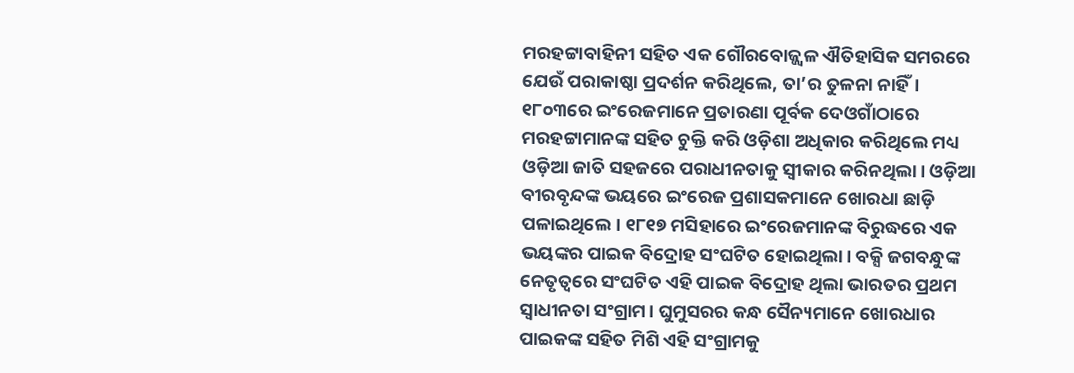ମରହଟ୍ଟାବାହିନୀ ସହିତ ଏକ ଗୌରବୋଜ୍ଜ୍ୱଳ ଐତିହାସିକ ସମରରେ ଯେଉଁ ପରାକାଷ୍ଠା ପ୍ରଦର୍ଶନ କରିଥିଲେ, ତା’ର ତୁଳନା ନାହିଁ।
୧୮୦୩ରେ ଇଂରେଜମାନେ ପ୍ରତାରଣା ପୂର୍ବକ ଦେଓଗାଁଠାରେ ମରହଟ୍ଟାମାନଙ୍କ ସହିତ ଚୁକ୍ତି କରି ଓଡ଼ିଶା ଅଧିକାର କରିଥିଲେ ମଧ୍ୟ ଓଡ଼ିଆ ଜାତି ସହଜରେ ପରାଧୀନତାକୁ ସ୍ୱୀକାର କରିନଥିଲା। ଓଡ଼ିଆ ବୀରବୃନ୍ଦଙ୍କ ଭୟରେ ଇଂରେଜ ପ୍ରଶାସକମାନେ ଖୋରଧା ଛାଡ଼ି ପଳାଇଥିଲେ। ୧୮୧୭ ମସିହାରେ ଇଂରେଜମାନଙ୍କ ବିରୁଦ୍ଧରେ ଏକ ଭୟଙ୍କର ପାଇକ ବିଦ୍ରୋହ ସଂଘଟିତ ହୋଇଥିଲା। ବକ୍ସି ଜଗବନ୍ଧୁଙ୍କ ନେତୃତ୍ୱରେ ସଂଘଟିତ ଏହି ପାଇକ ବିଦ୍ରୋହ ଥିଲା ଭାରତର ପ୍ରଥମ ସ୍ୱାଧୀନତା ସଂଗ୍ରାମ। ଘୁମୁସରର କନ୍ଧ ସୈନ୍ୟମାନେ ଖୋରଧାର ପାଇକଙ୍କ ସହିତ ମିଶି ଏହି ସଂଗ୍ରାମକୁ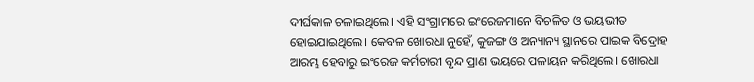ଦୀର୍ଘକାଳ ଚଳାଇଥିଲେ। ଏହି ସଂଗ୍ରାମରେ ଇଂରେଜମାନେ ବିଚଳିତ ଓ ଭୟଭୀତ ହୋଇଯାଇଥିଲେ। କେବଳ ଖୋରଧା ନୁହେଁ, କୁଜଙ୍ଗ ଓ ଅନ୍ୟାନ୍ୟ ସ୍ଥାନରେ ପାଇକ ବିଦ୍ରୋହ ଆରମ୍ଭ ହେବାରୁ ଇଂରେଜ କର୍ମଚାରୀ ବୃନ୍ଦ ପ୍ରାଣ ଭୟରେ ପଳାୟନ କରିଥିଲେ। ଖୋରଧା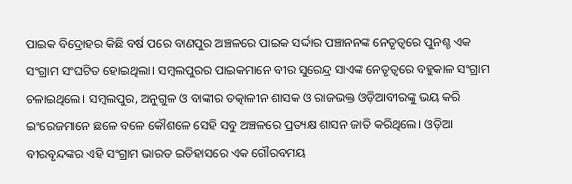ପାଇକ ବିଦ୍ରୋହର କିଛି ବର୍ଷ ପରେ ବାଣପୁର ଅଞ୍ଚଳରେ ପାଇକ ସର୍ଦ୍ଦାର ପଞ୍ଚାନନଙ୍କ ନେତୃତ୍ୱରେ ପୁନଶ୍ଚ ଏକ ସଂଗ୍ରାମ ସଂଘଟିତ ହୋଇଥିଲା। ସମ୍ବଲପୁରର ପାଇକମାନେ ବୀର ସୁରେନ୍ଦ୍ର ସାଏଙ୍କ ନେତୃତ୍ୱରେ ବହୁକାଳ ସଂଗ୍ରାମ ଚଳାଇଥିଲେ। ସମ୍ବଲପୁର, ଅନୁଗୁଳ ଓ ବାଙ୍କୀର ତତ୍କାଳୀନ ଶାସକ ଓ ରାଜଭକ୍ତ ଓଡ଼ିଆବୀରଙ୍କୁ ଭୟ କରି ଇଂରେଜମାନେ ଛଳେ ବଳେ କୌଶଳେ ସେହି ସବୁ ଅଞ୍ଚଳରେ ପ୍ରତ୍ୟକ୍ଷ ଶାସନ ଜାତି କରିଥିଲେ। ଓଡ଼ିଆ ବୀରବୃନ୍ଦଙ୍କର ଏହି ସଂଗ୍ରାମ ଭାରତ ଇତିହାସରେ ଏକ ଗୌରବମୟ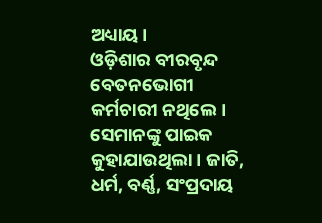ଅଧ୍ୟାୟ।
ଓଡ଼ିଶାର ବୀରବୃନ୍ଦ ବେତନଭୋଗୀ କର୍ମଚାରୀ ନଥିଲେ। ସେମାନଙ୍କୁ ପାଇକ କୁହାଯାଉଥିଲା। ଜାତି, ଧର୍ମ, ବର୍ଣ୍ଣ, ସଂପ୍ରଦାୟ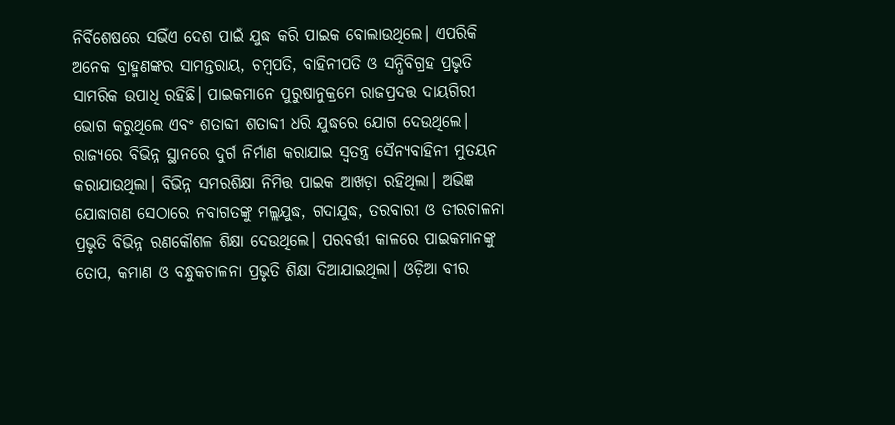ନିର୍ବିଶେଷରେ ସଭିଁଏ ଦେଶ ପାଇଁ ଯୁଦ୍ଧ କରି ପାଇକ ବୋଲାଉଥିଲେ। ଏପରିକି ଅନେକ ବ୍ରାହ୍ମଣଙ୍କର ସାମନ୍ତରାୟ, ଚମ୍ବପତି, ବାହିନୀପତି ଓ ସନ୍ଧିବିଗ୍ରହ ପ୍ରଭୃତି ସାମରିକ ଉପାଧି ରହିଛି। ପାଇକମାନେ ପୁରୁଷାନୁକ୍ରମେ ରାଜପ୍ରଦତ୍ତ ଦାୟଗିରୀ ଭୋଗ କରୁଥିଲେ ଏବଂ ଶତାବ୍ଦୀ ଶତାବ୍ଦୀ ଧରି ଯୁଦ୍ଧରେ ଯୋଗ ଦେଉଥିଲେ। ରାଜ୍ୟରେ ବିଭିନ୍ନ ସ୍ଥାନରେ ଦୁର୍ଗ ନିର୍ମାଣ କରାଯାଇ ସ୍ୱତନ୍ତ୍ର ସୈନ୍ୟବାହିନୀ ମୁତୟନ କରାଯାଉଥିଲା। ବିଭିନ୍ନ ସମରଶିକ୍ଷା ନିମିତ୍ତ ପାଇକ ଆଖଡ଼ା ରହିଥିଲା। ଅଭିଜ୍ଞ ଯୋଦ୍ଧାଗଣ ସେଠାରେ ନବାଗତଙ୍କୁ ମଲ୍ଲଯୁଦ୍ଧ, ଗଦାଯୁଦ୍ଧ, ତରବାରୀ ଓ ତୀରଚାଳନା ପ୍ରଭୃତି ବିଭିନ୍ନ ରଣକୌଶଳ ଶିକ୍ଷା ଦେଉଥିଲେ। ପରବର୍ତ୍ତୀ କାଳରେ ପାଇକମାନଙ୍କୁ ତୋପ, କମାଣ ଓ ବନ୍ଧୁକଚାଳନା ପ୍ରଭୃତି ଶିକ୍ଷା ଦିଆଯାଇଥିଲା। ଓଡ଼ିଆ ବୀର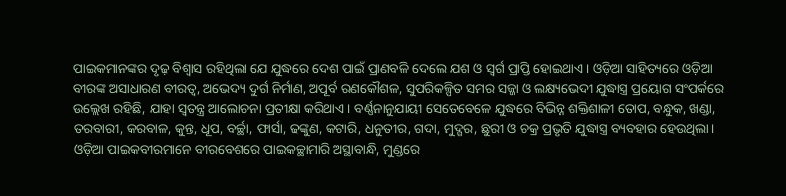ପାଇକମାନଙ୍କର ଦୃଢ଼ ବିଶ୍ୱାସ ରହିଥିଲା ଯେ ଯୁଦ୍ଧରେ ଦେଶ ପାଇଁ ପ୍ରାଣବଳି ଦେଲେ ଯଶ ଓ ସ୍ୱର୍ଗ ପ୍ରାପ୍ତି ହୋଇଥାଏ। ଓଡ଼ିଆ ସାହିତ୍ୟରେ ଓଡ଼ିଆ ବୀରଙ୍କ ଅସାଧାରଣ ବୀରତ୍ୱ, ଅଭେଦ୍ୟ ଦୁର୍ଗ ନିର୍ମାଣ, ଅପୂର୍ବ ରଣକୌଶଳ, ସୁପରିକଳ୍ପିତ ସମର ସଜ୍ଜା ଓ ଲକ୍ଷ୍ୟଭେଦୀ ଯୁଦ୍ଧାସ୍ତ୍ର ପ୍ରୟୋଗ ସଂପର୍କରେ ଉଲ୍ଲେଖ ରହିଛି, ଯାହା ସ୍ୱତନ୍ତ୍ର ଆଲୋଚନା ପ୍ରତୀକ୍ଷା କରିଥାଏ। ବର୍ଣ୍ଣନାନୁଯାୟୀ ସେତେବେଳେ ଯୁଦ୍ଧରେ ବିଭିନ୍ନ ଶକ୍ତିଶାଳୀ ତୋପ, ବନ୍ଧୁକ, ଖଣ୍ଡା, ତରବାରୀ, କରବାଳ, କୁନ୍ତ, ଧୂପ, ବର୍ଚ୍ଛା, ଫାର୍ସା, ଢଙ୍କୁଣ, କଟାରି, ଧନୁତୀର, ଗଦା, ମୁଦ୍ଗର, ଛୁରୀ ଓ ଚକ୍ର ପ୍ରଭୃତି ଯୁଦ୍ଧାସ୍ତ୍ର ବ୍ୟବହାର ହେଉଥିଲା। ଓଡ଼ିଆ ପାଇକବୀରମାନେ ବୀରବେଶରେ ପାଇକଚ୍ଛାମାରି ଅସ୍ଥାବାନ୍ଧି, ମୁଣ୍ଡରେ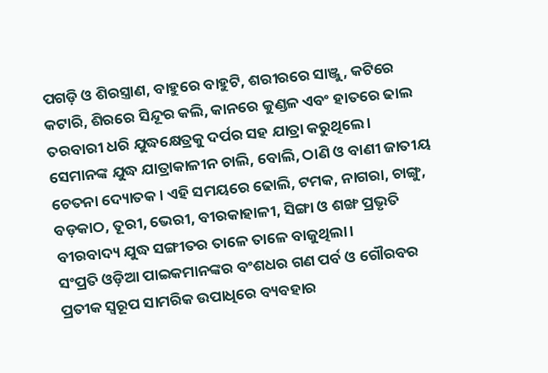ପଗଡ଼ି ଓ ଶିରସ୍ତ୍ରାଣ, ବାହୁରେ ବାହୁଟି, ଶରୀରରେ ସାଞ୍ଜୁ, କଟିରେ କଟାରି, ଶିରରେ ସିନ୍ଦୂର କଲି, କାନରେ କୁଣ୍ଡଳ ଏବଂ ହାତରେ ଢାଲ ତରବାରୀ ଧରି ଯୁଦ୍ଧକ୍ଷେତ୍ରକୁ ଦର୍ପର ସହ ଯାତ୍ରା କରୁଥିଲେ। ସେମାନଙ୍କ ଯୁଦ୍ଧ ଯାତ୍ରାକାଳୀନ ଚାଲି, ବୋଲି, ଠାଣି ଓ ବାଣୀ ଜାତୀୟ ଚେତନା ଦ୍ୟୋତକ। ଏହି ସମୟରେ ଢୋଲି, ଟମକ, ନାଗରା, ଚାଙ୍ଗୁ, ବଡ଼କାଠ, ତୂରୀ, ଭେରୀ, ବୀରକାହାଳୀ, ସିଙ୍ଗା ଓ ଶଙ୍ଖ ପ୍ରଭୃତି ବୀରବାଦ୍ୟ ଯୁଦ୍ଧ ସଙ୍ଗୀତର ତାଳେ ତାଳେ ବାଜୁଥିଲା।
ସଂପ୍ରତି ଓଡ଼ିଆ ପାଇକମାନଙ୍କର ବଂଶଧର ଗଣ ପର୍ବ ଓ ଗୌରବର ପ୍ରତୀକ ସ୍ୱରୂପ ସାମରିକ ଉପାଧିରେ ବ୍ୟବହାର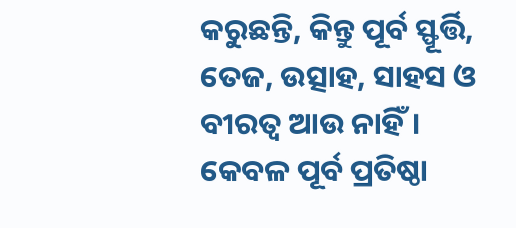କରୁଛନ୍ତି, କିନ୍ତୁ ପୂର୍ବ ସ୍ଫୂର୍ତ୍ତି, ତେଜ, ଉତ୍ସାହ, ସାହସ ଓ ବୀରତ୍ୱ ଆଉ ନାହିଁ। କେବଳ ପୂର୍ବ ପ୍ରତିଷ୍ଠା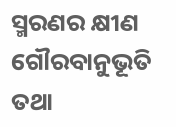ସ୍ମରଣର କ୍ଷୀଣ ଗୌରବାନୁଭୂତି ତଥା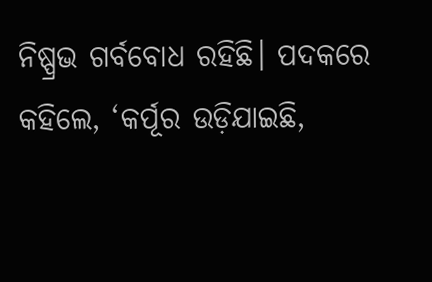ନିଷ୍ପ୍ରଭ ଗର୍ବବୋଧ ରହିଛି। ପଦକରେ କହିଲେ, ‘କର୍ପୂର ଉଡ଼ିଯାଇଛି,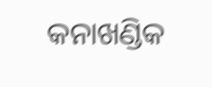କନାଖଣ୍ଡିକ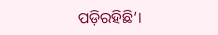ପଡ଼ିରହିଛି’।